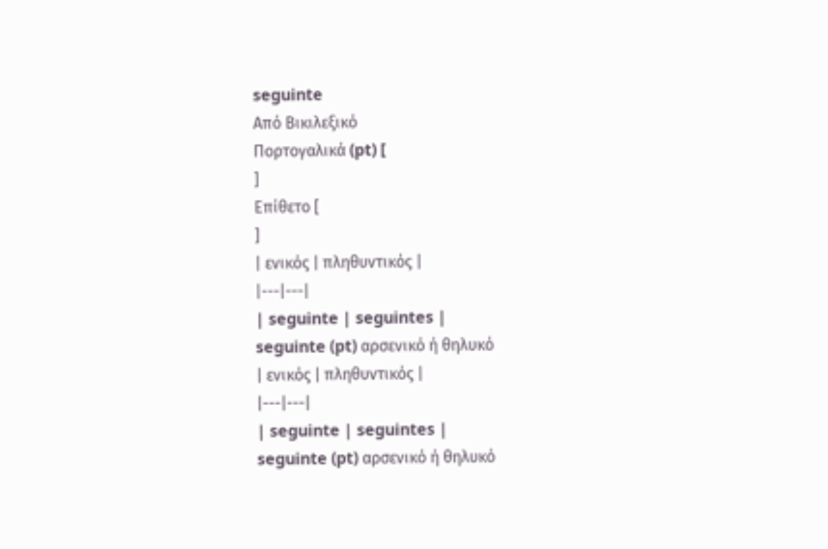seguinte
Από Βικιλεξικό
Πορτογαλικά (pt) [
]
Επίθετο [
]
| ενικός | πληθυντικός |
|---|---|
| seguinte | seguintes |
seguinte (pt) αρσενικό ή θηλυκό
| ενικός | πληθυντικός |
|---|---|
| seguinte | seguintes |
seguinte (pt) αρσενικό ή θηλυκό